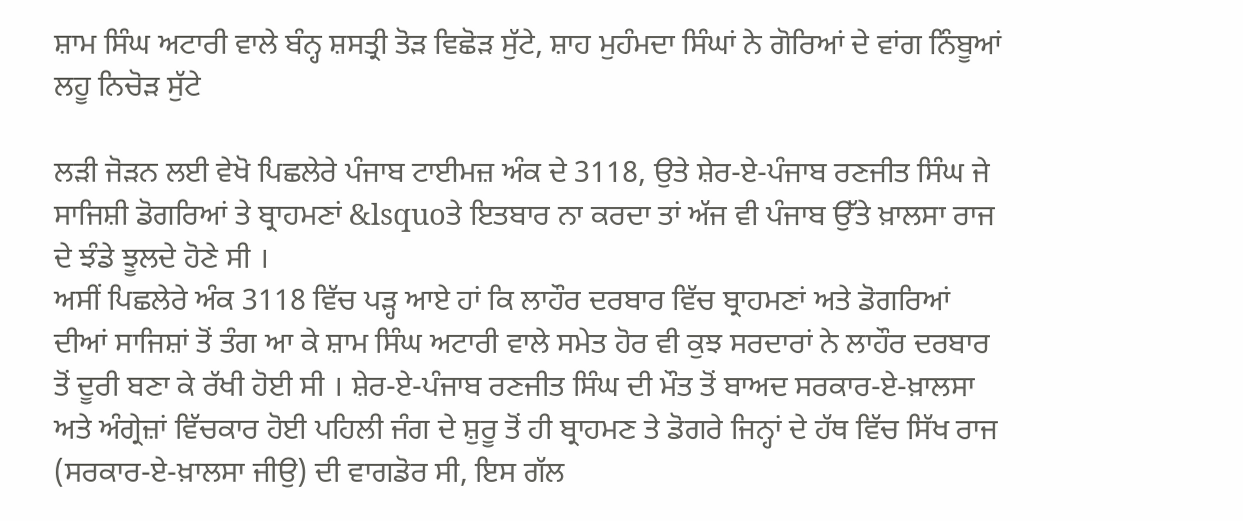ਸ਼ਾਮ ਸਿੰਘ ਅਟਾਰੀ ਵਾਲੇ ਬੰਨ੍ਹ ਸ਼ਸਤ੍ਰੀ ਤੋੜ ਵਿਛੋੜ ਸੁੱਟੇ, ਸ਼ਾਹ ਮੁਹੰਮਦਾ ਸਿੰਘਾਂ ਨੇ ਗੋਰਿਆਂ ਦੇ ਵਾਂਗ ਨਿੰਬੂਆਂ ਲਹੂ ਨਿਚੋੜ ਸੁੱਟੇ

ਲੜੀ ਜੋੜਨ ਲਈ ਵੇਖੋ ਪਿਛਲੇਰੇ ਪੰਜਾਬ ਟਾਈਮਜ਼ ਅੰਕ ਦੇ 3118, ਉਤੇ ਸ਼ੇਰ-ਏ-ਪੰਜਾਬ ਰਣਜੀਤ ਸਿੰਘ ਜੇ ਸਾਜਿਸ਼ੀ ਡੋਗਰਿਆਂ ਤੇ ਬ੍ਰਾਹਮਣਾਂ &lsquoਤੇ ਇਤਬਾਰ ਨਾ ਕਰਦਾ ਤਾਂ ਅੱਜ ਵੀ ਪੰਜਾਬ ਉੱਤੇ ਖ਼ਾਲਸਾ ਰਾਜ ਦੇ ਝੰਡੇ ਝੂਲਦੇ ਹੋਣੇ ਸੀ ।
ਅਸੀਂ ਪਿਛਲੇਰੇ ਅੰਕ 3118 ਵਿੱਚ ਪੜ੍ਹ ਆਏ ਹਾਂ ਕਿ ਲਾਹੌਰ ਦਰਬਾਰ ਵਿੱਚ ਬ੍ਰਾਹਮਣਾਂ ਅਤੇ ਡੋਗਰਿਆਂ ਦੀਆਂ ਸਾਜਿਸ਼ਾਂ ਤੋਂ ਤੰਗ ਆ ਕੇ ਸ਼ਾਮ ਸਿੰਘ ਅਟਾਰੀ ਵਾਲੇ ਸਮੇਤ ਹੋਰ ਵੀ ਕੁਝ ਸਰਦਾਰਾਂ ਨੇ ਲਾਹੌਰ ਦਰਬਾਰ ਤੋਂ ਦੂਰੀ ਬਣਾ ਕੇ ਰੱਖੀ ਹੋਈ ਸੀ । ਸ਼ੇਰ-ਏ-ਪੰਜਾਬ ਰਣਜੀਤ ਸਿੰਘ ਦੀ ਮੌਤ ਤੋਂ ਬਾਅਦ ਸਰਕਾਰ-ਏ-ਖ਼ਾਲਸਾ ਅਤੇ ਅੰਗ੍ਰੇਜ਼ਾਂ ਵਿੱਚਕਾਰ ਹੋਈ ਪਹਿਲੀ ਜੰਗ ਦੇ ਸ਼ੁਰੂ ਤੋਂ ਹੀ ਬ੍ਰਾਹਮਣ ਤੇ ਡੋਗਰੇ ਜਿਨ੍ਹਾਂ ਦੇ ਹੱਥ ਵਿੱਚ ਸਿੱਖ ਰਾਜ (ਸਰਕਾਰ-ਏ-ਖ਼ਾਲਸਾ ਜੀਉ) ਦੀ ਵਾਗਡੋਰ ਸੀ, ਇਸ ਗੱਲ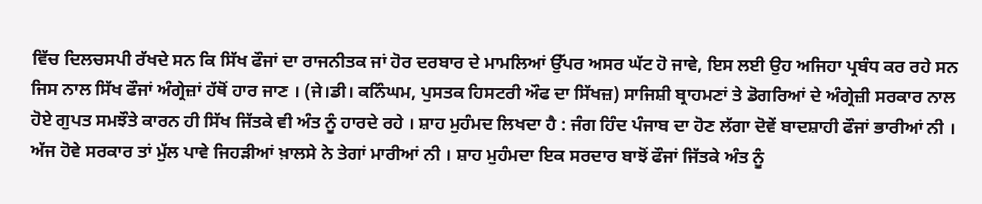ਵਿੱਚ ਦਿਲਚਸਪੀ ਰੱਖਦੇ ਸਨ ਕਿ ਸਿੱਖ ਫੌਜਾਂ ਦਾ ਰਾਜਨੀਤਕ ਜਾਂ ਹੋਰ ਦਰਬਾਰ ਦੇ ਮਾਮਲਿਆਂ ਉੱਪਰ ਅਸਰ ਘੱਟ ਹੋ ਜਾਵੇ, ਇਸ ਲਈ ਉਹ ਅਜਿਹਾ ਪ੍ਰਬੰਧ ਕਰ ਰਹੇ ਸਨ ਜਿਸ ਨਾਲ ਸਿੱਖ ਫੌਜਾਂ ਅੰਗ੍ਰੇਜ਼ਾਂ ਹੱਥੋਂ ਹਾਰ ਜਾਣ । (ਜੇ।ਡੀ। ਕਨਿੰਘਮ, ਪੁਸਤਕ ਹਿਸਟਰੀ ਔਫ ਦਾ ਸਿੱਖਜ਼) ਸਾਜਿਸ਼ੀ ਬ੍ਰਾਹਮਣਾਂ ਤੇ ਡੋਗਰਿਆਂ ਦੇ ਅੰਗ੍ਰੇਜ਼ੀ ਸਰਕਾਰ ਨਾਲ ਹੋਏ ਗੁਪਤ ਸਮਝੌਤੇ ਕਾਰਨ ਹੀ ਸਿੱਖ ਜਿੱਤਕੇ ਵੀ ਅੰਤ ਨੂੰ ਹਾਰਦੇ ਰਹੇ । ਸ਼ਾਹ ਮੁਹੰਮਦ ਲਿਖਦਾ ਹੈ : ਜੰਗ ਹਿੰਦ ਪੰਜਾਬ ਦਾ ਹੋਣ ਲੱਗਾ ਦੋਵੇਂ ਬਾਦਸ਼ਾਹੀ ਫੌਜਾਂ ਭਾਰੀਆਂ ਨੀ । ਅੱਜ ਹੋਵੇ ਸਰਕਾਰ ਤਾਂ ਮੁੱਲ ਪਾਵੇ ਜਿਹੜੀਆਂ ਖ਼ਾਲਸੇ ਨੇ ਤੇਗਾਂ ਮਾਰੀਆਂ ਨੀ । ਸ਼ਾਹ ਮੁਹੰਮਦਾ ਇਕ ਸਰਦਾਰ ਬਾਝੋਂ ਫੌਜਾਂ ਜਿੱਤਕੇ ਅੰਤ ਨੂੰ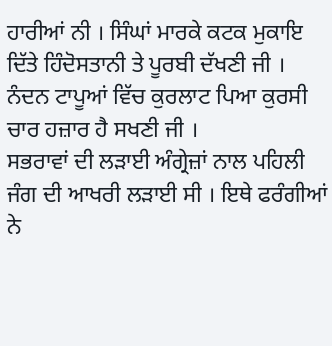ਹਾਰੀਆਂ ਨੀ । ਸਿੰਘਾਂ ਮਾਰਕੇ ਕਟਕ ਮੁਕਾਇ ਦਿੱਤੇ ਹਿੰਦੋਸਤਾਨੀ ਤੇ ਪੂਰਬੀ ਦੱਖਣੀ ਜੀ । ਨੰਦਨ ਟਾਪੂਆਂ ਵਿੱਚ ਕੁਰਲਾਟ ਪਿਆ ਕੁਰਸੀ ਚਾਰ ਹਜ਼ਾਰ ਹੈ ਸਖਣੀ ਜੀ ।
ਸਭਰਾਵਾਂ ਦੀ ਲੜਾਈ ਅੰਗ੍ਰੇਜ਼ਾਂ ਨਾਲ ਪਹਿਲੀ ਜੰਗ ਦੀ ਆਖਰੀ ਲੜਾਈ ਸੀ । ਇਥੇ ਫਰੰਗੀਆਂ ਨੇ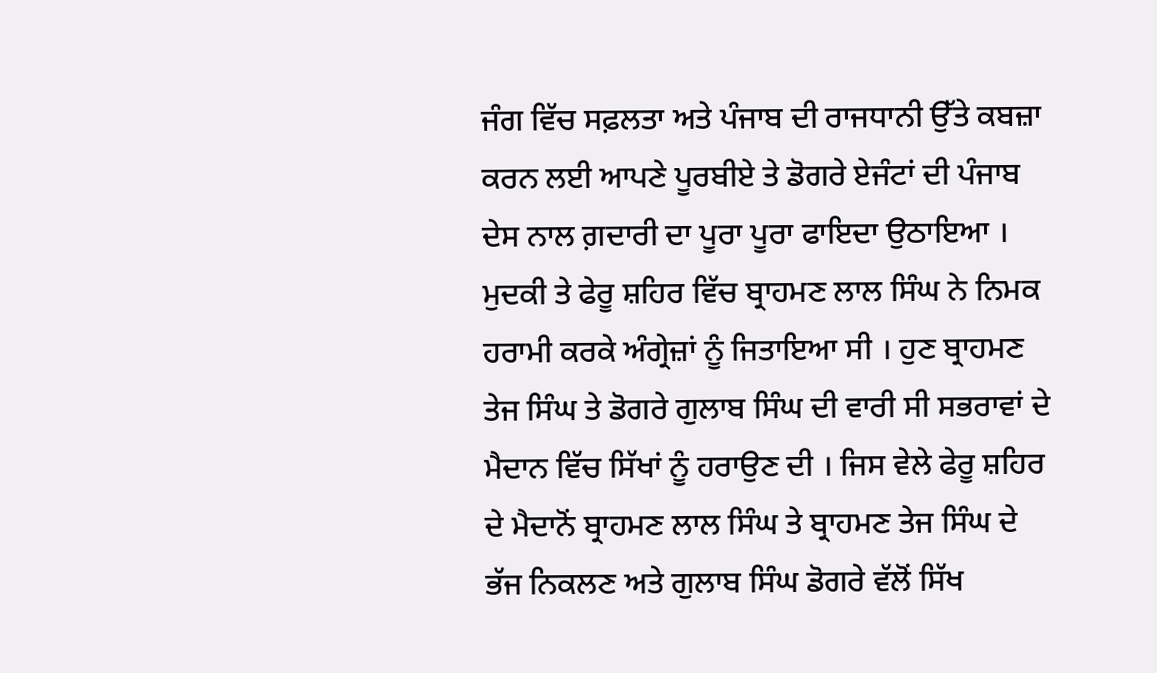ਜੰਗ ਵਿੱਚ ਸਫ਼ਲਤਾ ਅਤੇ ਪੰਜਾਬ ਦੀ ਰਾਜਧਾਨੀ ਉੱਤੇ ਕਬਜ਼ਾ ਕਰਨ ਲਈ ਆਪਣੇ ਪੂਰਬੀਏ ਤੇ ਡੋਗਰੇ ਏਜੰਟਾਂ ਦੀ ਪੰਜਾਬ ਦੇਸ ਨਾਲ ਗ਼ਦਾਰੀ ਦਾ ਪੂਰਾ ਪੂਰਾ ਫਾਇਦਾ ਉਠਾਇਆ । ਮੁਦਕੀ ਤੇ ਫੇਰੂ ਸ਼ਹਿਰ ਵਿੱਚ ਬ੍ਰਾਹਮਣ ਲਾਲ ਸਿੰਘ ਨੇ ਨਿਮਕ ਹਰਾਮੀ ਕਰਕੇ ਅੰਗ੍ਰੇਜ਼ਾਂ ਨੂੰ ਜਿਤਾਇਆ ਸੀ । ਹੁਣ ਬ੍ਰਾਹਮਣ ਤੇਜ ਸਿੰਘ ਤੇ ਡੋਗਰੇ ਗੁਲਾਬ ਸਿੰਘ ਦੀ ਵਾਰੀ ਸੀ ਸਭਰਾਵਾਂ ਦੇ ਮੈਦਾਨ ਵਿੱਚ ਸਿੱਖਾਂ ਨੂੰ ਹਰਾਉਣ ਦੀ । ਜਿਸ ਵੇਲੇ ਫੇਰੂ ਸ਼ਹਿਰ ਦੇ ਮੈਦਾਨੋਂ ਬ੍ਰਾਹਮਣ ਲਾਲ ਸਿੰਘ ਤੇ ਬ੍ਰਾਹਮਣ ਤੇਜ ਸਿੰਘ ਦੇ ਭੱਜ ਨਿਕਲਣ ਅਤੇ ਗੁਲਾਬ ਸਿੰਘ ਡੋਗਰੇ ਵੱਲੋਂ ਸਿੱਖ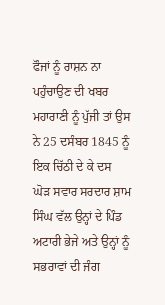ਫੌਜਾਂ ਨੂੰ ਰਾਸ਼ਨ ਨਾ ਪਹੁੰਚਾਉਣ ਦੀ ਖਬਰ ਮਹਾਰਾਣੀ ਨੂੰ ਪੁੱਜੀ ਤਾਂ ਉਸ ਨੇ 25 ਦਸੰਬਰ 1845 ਨੂੰ ਇਕ ਚਿੱਠੀ ਦੇ ਕੇ ਦਸ ਘੋੜ ਸਵਾਰ ਸਰਦਾਰ ਸ਼ਾਮ ਸਿੰਘ ਵੱਲ ਉਨ੍ਹਾਂ ਦੇ ਪਿੰਡ ਅਟਾਰੀ ਭੇਜੇ ਅਤੇ ਉਨ੍ਹਾਂ ਨੂੰ ਸਭਰਾਵਾਂ ਦੀ ਜੰਗ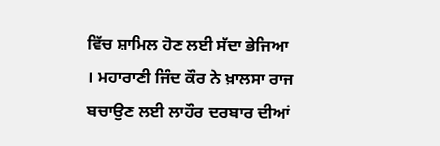ਵਿੱਚ ਸ਼ਾਮਿਲ ਹੋਣ ਲਈ ਸੱਦਾ ਭੇਜਿਆ । ਮਹਾਰਾਣੀ ਜਿੰਦ ਕੌਰ ਨੇ ਖ਼ਾਲਸਾ ਰਾਜ ਬਚਾਉਣ ਲਈ ਲਾਹੌਰ ਦਰਬਾਰ ਦੀਆਂ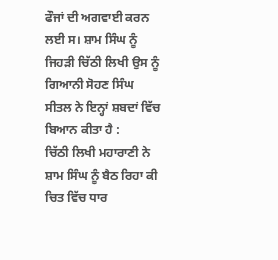ਫੌਜਾਂ ਦੀ ਅਗਵਾਈ ਕਰਨ ਲਈ ਸ। ਸ਼ਾਮ ਸਿੰਘ ਨੂੰ ਜਿਹੜੀ ਚਿੱਠੀ ਲਿਖੀ ਉਸ ਨੂੰ ਗਿਆਨੀ ਸੋਹਣ ਸਿੰਘ ਸੀਤਲ ਨੇ ਇਨ੍ਹਾਂ ਸ਼ਬਦਾਂ ਵਿੱਚ ਬਿਆਨ ਕੀਤਾ ਹੈ :
ਚਿੱਠੀ ਲਿਖੀ ਮਹਾਰਾਣੀ ਨੇ ਸ਼ਾਮ ਸਿੰਘ ਨੂੰ ਬੈਠ ਰਿਹਾ ਕੀ ਚਿਤ ਵਿੱਚ ਧਾਰ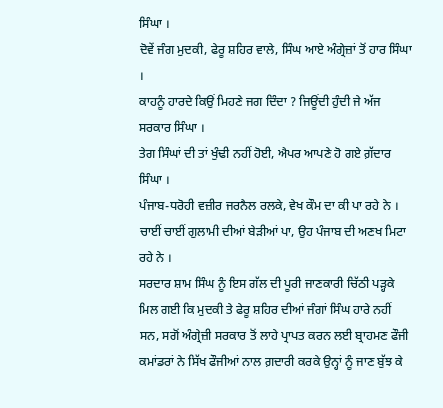ਸਿੰਘਾ ।
ਦੋਵੇਂ ਜੰਗ ਮੁਦਕੀ, ਫੇਰੂ ਸ਼ਹਿਰ ਵਾਲੇ, ਸਿੰਘ ਆਏ ਅੰਗ੍ਰੇਜ਼ਾਂ ਤੋਂ ਹਾਰ ਸਿੰਘਾ ।
ਕਾਹਨੂੰ ਹਾਰਦੇ ਕਿਉਂ ਮਿਹਣੇ ਜਗ ਦਿੰਦਾ ? ਜਿਊਂਦੀ ਹੁੰਦੀ ਜੇ ਅੱਜ ਸਰਕਾਰ ਸਿੰਘਾ ।
ਤੇਗ ਸਿੰਘਾਂ ਦੀ ਤਾਂ ਖੁੰਢੀ ਨਹੀਂ ਹੋਈ, ਐਪਰ ਆਪਣੇ ਹੋ ਗਏ ਗ਼ੱਦਾਰ ਸਿੰਘਾ ।
ਪੰਜਾਬ-ਧਰੋਹੀ ਵਜ਼ੀਰ ਜਰਨੈਲ ਰਲਕੇ, ਵੇਖ ਕੌਮ ਦਾ ਕੀ ਪਾ ਰਹੇ ਨੇ ।
ਚਾਈਂ ਚਾਈਂ ਗੁਲਾਮੀ ਦੀਆਂ ਬੇੜੀਆਂ ਪਾ, ਉਹ ਪੰਜਾਬ ਦੀ ਅਣਖ ਮਿਟਾ ਰਹੇ ਨੇ ।
ਸਰਦਾਰ ਸ਼ਾਮ ਸਿੰਘ ਨੂੰ ਇਸ ਗੱਲ ਦੀ ਪੂਰੀ ਜਾਣਕਾਰੀ ਚਿੱਠੀ ਪੜ੍ਹਕੇ ਮਿਲ ਗਈ ਕਿ ਮੁਦਕੀ ਤੇ ਫੇਰੂ ਸ਼ਹਿਰ ਦੀਆਂ ਜੰਗਾਂ ਸਿੰਘ ਹਾਰੇ ਨਹੀਂ ਸਨ, ਸਗੋਂ ਅੰਗ੍ਰੇਜ਼ੀ ਸਰਕਾਰ ਤੋਂ ਲਾਹੇ ਪ੍ਰਾਪਤ ਕਰਨ ਲਈ ਬ੍ਰਾਹਮਣ ਫੌਜੀ ਕਮਾਂਡਰਾਂ ਨੇ ਸਿੱਖ ਫੌਜੀਆਂ ਨਾਲ ਗ਼ਦਾਰੀ ਕਰਕੇ ਉਨ੍ਹਾਂ ਨੂੰ ਜਾਣ ਬੁੱਝ ਕੇ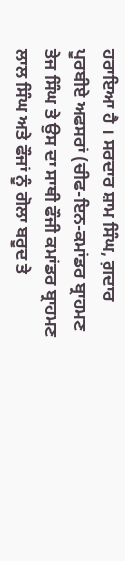ਹਰਾਇਆ ਹੈ । ਸਰਦਾਰ ਸ਼ਾਮ ਸਿੰਘ, ਗ਼ਦਾਰ ਪੂਰਬੀਏ ਅਫਸਰਾਂ (ਚੀਫ-ਇਨ-ਕਮਾਂਡਰ ਬ੍ਰਾਹਮਣ ਤੇਜ ਸਿੰਘ ਤੇ ਉਸ ਦਾ ਸਾਥੀ ਫੌਜੀ ਕਮਾਂਡਰ ਬ੍ਰਾਹਮਣ ਲਾਲ ਸਿੰਘ ਅਤੇ ਫੌਜਾਂ ਨੂੰ ਗੋਲਾ ਬਰੂਦ ਤੇ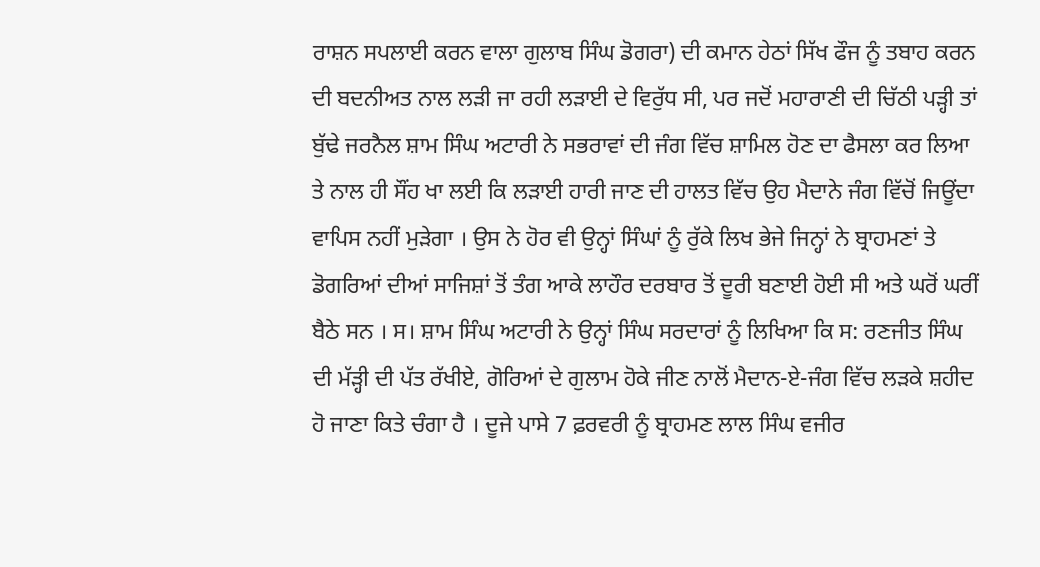ਰਾਸ਼ਨ ਸਪਲਾਈ ਕਰਨ ਵਾਲਾ ਗੁਲਾਬ ਸਿੰਘ ਡੋਗਰਾ) ਦੀ ਕਮਾਨ ਹੇਠਾਂ ਸਿੱਖ ਫੌਜ ਨੂੰ ਤਬਾਹ ਕਰਨ ਦੀ ਬਦਨੀਅਤ ਨਾਲ ਲੜੀ ਜਾ ਰਹੀ ਲੜਾਈ ਦੇ ਵਿਰੁੱਧ ਸੀ, ਪਰ ਜਦੋਂ ਮਹਾਰਾਣੀ ਦੀ ਚਿੱਠੀ ਪੜ੍ਹੀ ਤਾਂ ਬੁੱਢੇ ਜਰਨੈਲ ਸ਼ਾਮ ਸਿੰਘ ਅਟਾਰੀ ਨੇ ਸਭਰਾਵਾਂ ਦੀ ਜੰਗ ਵਿੱਚ ਸ਼ਾਮਿਲ ਹੋਣ ਦਾ ਫੈਸਲਾ ਕਰ ਲਿਆ ਤੇ ਨਾਲ ਹੀ ਸੌਂਹ ਖਾ ਲਈ ਕਿ ਲੜਾਈ ਹਾਰੀ ਜਾਣ ਦੀ ਹਾਲਤ ਵਿੱਚ ਉਹ ਮੈਦਾਨੇ ਜੰਗ ਵਿੱਚੋਂ ਜਿਊਂਦਾ ਵਾਪਿਸ ਨਹੀਂ ਮੁੜੇਗਾ । ਉਸ ਨੇ ਹੋਰ ਵੀ ਉਨ੍ਹਾਂ ਸਿੰਘਾਂ ਨੂੰ ਰੁੱਕੇ ਲਿਖ ਭੇਜੇ ਜਿਨ੍ਹਾਂ ਨੇ ਬ੍ਰਾਹਮਣਾਂ ਤੇ ਡੋਗਰਿਆਂ ਦੀਆਂ ਸਾਜਿਸ਼ਾਂ ਤੋਂ ਤੰਗ ਆਕੇ ਲਾਹੌਰ ਦਰਬਾਰ ਤੋਂ ਦੂਰੀ ਬਣਾਈ ਹੋਈ ਸੀ ਅਤੇ ਘਰੋਂ ਘਰੀਂ ਬੈਠੇ ਸਨ । ਸ। ਸ਼ਾਮ ਸਿੰਘ ਅਟਾਰੀ ਨੇ ਉਨ੍ਹਾਂ ਸਿੰਘ ਸਰਦਾਰਾਂ ਨੂੰ ਲਿਖਿਆ ਕਿ ਸ: ਰਣਜੀਤ ਸਿੰਘ ਦੀ ਮੱੜ੍ਹੀ ਦੀ ਪੱਤ ਰੱਖੀਏ, ਗੋਰਿਆਂ ਦੇ ਗੁਲਾਮ ਹੋਕੇ ਜੀਣ ਨਾਲੋਂ ਮੈਦਾਨ-ਏ-ਜੰਗ ਵਿੱਚ ਲੜਕੇ ਸ਼ਹੀਦ ਹੋ ਜਾਣਾ ਕਿਤੇ ਚੰਗਾ ਹੈ । ਦੂਜੇ ਪਾਸੇ 7 ਫ਼ਰਵਰੀ ਨੂੰ ਬ੍ਰਾਹਮਣ ਲਾਲ ਸਿੰਘ ਵਜੀਰ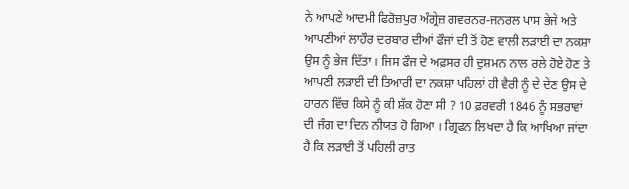ਨੇ ਆਪਣੇ ਆਦਮੀ ਫਿਰੋਜ਼ਪੁਰ ਅੰਗ੍ਰੇਜ਼ ਗਵਰਨਰ-ਜਨਰਲ ਪਾਸ ਭੇਜੇ ਅਤੇ ਆਪਣੀਆਂ ਲਾਹੌਰ ਦਰਬਾਰ ਦੀਆਂ ਫੌਜਾਂ ਦੀ ਤੋਂ ਹੋਣ ਵਾਲੀ ਲੜਾਈ ਦਾ ਨਕਸ਼ਾ ਉਸ ਨੂੰ ਭੇਜ ਦਿੱਤਾ । ਜਿਸ ਫੌਜ ਦੇ ਅਫ਼ਸਰ ਹੀ ਦੁਸ਼ਮਨ ਨਾਲ ਰਲੇ ਹੋਏ ਹੋਣ ਤੇ ਆਪਣੀ ਲੜਾਈ ਦੀ ਤਿਆਰੀ ਦਾ ਨਕਸ਼ਾ ਪਹਿਲਾਂ ਹੀ ਵੈਰੀ ਨੂੰ ਦੇ ਦੇਣ ਉਸ ਦੇ ਹਾਰਨ ਵਿੱਚ ਕਿਸੇ ਨੂੰ ਕੀ ਸ਼ੱਕ ਹੋਣਾ ਸੀ ? 10 ਫ਼ਰਵਰੀ 1846 ਨੂੰ ਸਭਰਾਵਾਂ ਦੀ ਜੰਗ ਦਾ ਦਿਨ ਨੀਯਤ ਹੋ ਗਿਆ । ਗ੍ਰਿਫਨ ਲਿਖਦਾ ਹੈ ਕਿ ਆਖਿਆ ਜਾਂਦਾ ਹੈ ਕਿ ਲੜਾਈ ਤੋਂ ਪਹਿਲੀ ਰਾਤ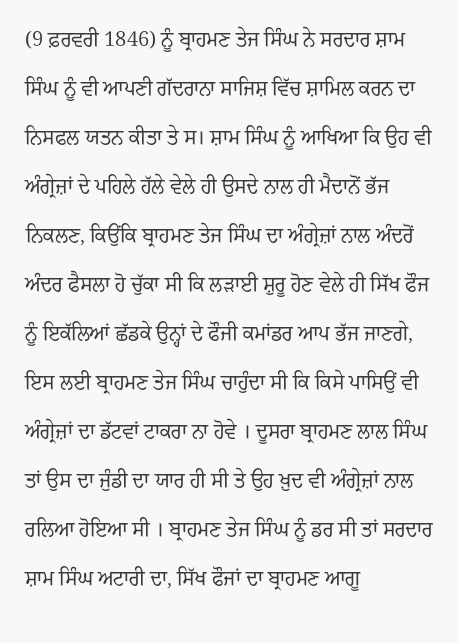(9 ਫ਼ਰਵਰੀ 1846) ਨੂੰ ਬ੍ਰਾਹਮਣ ਤੇਜ ਸਿੰਘ ਨੇ ਸਰਦਾਰ ਸ਼ਾਮ ਸਿੰਘ ਨੂੰ ਵੀ ਆਪਣੀ ਗੱਦਰਾਨਾ ਸਾਜਿਸ਼ ਵਿੱਚ ਸ਼ਾਮਿਲ ਕਰਨ ਦਾ ਨਿਸਫਲ ਯਤਨ ਕੀਤਾ ਤੇ ਸ। ਸ਼ਾਮ ਸਿੰਘ ਨੂੰ ਆਖਿਆ ਕਿ ਉਹ ਵੀ ਅੰਗ੍ਰੇਜ਼ਾਂ ਦੇ ਪਹਿਲੇ ਹੱਲੇ ਵੇਲੇ ਹੀ ਉਸਦੇ ਨਾਲ ਹੀ ਮੈਦਾਨੋਂ ਭੱਜ ਨਿਕਲਣ, ਕਿਉਂਕਿ ਬ੍ਰਾਹਮਣ ਤੇਜ ਸਿੰਘ ਦਾ ਅੰਗ੍ਰੇਜ਼ਾਂ ਨਾਲ ਅੰਦਰੋਂ ਅੰਦਰ ਫੈਸਲਾ ਹੋ ਚੁੱਕਾ ਸੀ ਕਿ ਲੜਾਈ ਸ਼ੁਰੂ ਹੋਣ ਵੇਲੇ ਹੀ ਸਿੱਖ ਫੌਜ ਨੂੰ ਇਕੱਲਿਆਂ ਛੱਡਕੇ ਉਨ੍ਹਾਂ ਦੇ ਫੌਜੀ ਕਮਾਂਡਰ ਆਪ ਭੱਜ ਜਾਣਗੇ, ਇਸ ਲਈ ਬ੍ਰਾਹਮਣ ਤੇਜ ਸਿੰਘ ਚਾਹੁੰਦਾ ਸੀ ਕਿ ਕਿਸੇ ਪਾਸਿਉਂ ਵੀ ਅੰਗ੍ਰੇਜ਼ਾਂ ਦਾ ਡੱਟਵਾਂ ਟਾਕਰਾ ਨਾ ਹੋਵੇ । ਦੂਸਰਾ ਬ੍ਰਾਹਮਣ ਲਾਲ ਸਿੰਘ ਤਾਂ ਉਸ ਦਾ ਜੁੰਡੀ ਦਾ ਯਾਰ ਹੀ ਸੀ ਤੇ ਉਹ ਖ਼ੁਦ ਵੀ ਅੰਗ੍ਰੇਜ਼ਾਂ ਨਾਲ ਰਲਿਆ ਹੋਇਆ ਸੀ । ਬ੍ਰਾਹਮਣ ਤੇਜ ਸਿੰਘ ਨੂੰ ਡਰ ਸੀ ਤਾਂ ਸਰਦਾਰ ਸ਼ਾਮ ਸਿੰਘ ਅਟਾਰੀ ਦਾ, ਸਿੱਖ ਫੌਜਾਂ ਦਾ ਬ੍ਰਾਹਮਣ ਆਗੂ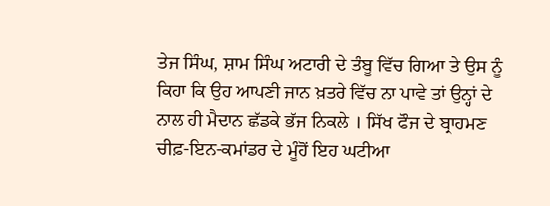ਤੇਜ ਸਿੰਘ, ਸ਼ਾਮ ਸਿੰਘ ਅਟਾਰੀ ਦੇ ਤੰਬੂ ਵਿੱਚ ਗਿਆ ਤੇ ਉਸ ਨੂੰ ਕਿਹਾ ਕਿ ਉਹ ਆਪਣੀ ਜਾਨ ਖ਼ਤਰੇ ਵਿੱਚ ਨਾ ਪਾਵੇ ਤਾਂ ਉਨ੍ਹਾਂ ਦੇ ਨਾਲ ਹੀ ਮੈਦਾਨ ਛੱਡਕੇ ਭੱਜ ਨਿਕਲੇ । ਸਿੱਖ ਫੌਜ ਦੇ ਬ੍ਰਾਹਮਣ ਚੀਫ਼-ਇਨ-ਕਮਾਂਡਰ ਦੇ ਮੂੰਹੋਂ ਇਹ ਘਟੀਆ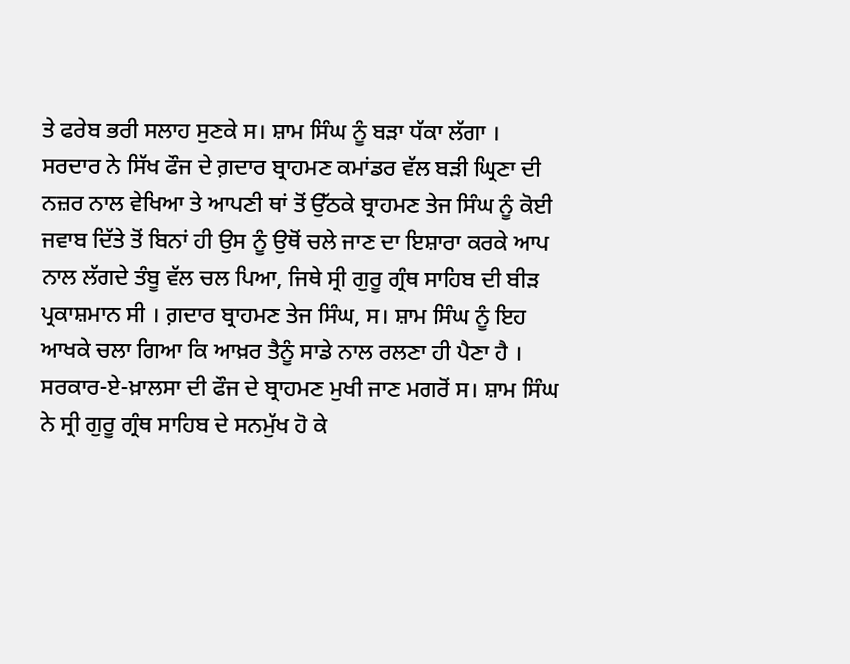ਤੇ ਫਰੇਬ ਭਰੀ ਸਲਾਹ ਸੁਣਕੇ ਸ। ਸ਼ਾਮ ਸਿੰਘ ਨੂੰ ਬੜਾ ਧੱਕਾ ਲੱਗਾ । ਸਰਦਾਰ ਨੇ ਸਿੱਖ ਫੌਜ ਦੇ ਗ਼ਦਾਰ ਬ੍ਰਾਹਮਣ ਕਮਾਂਡਰ ਵੱਲ ਬੜੀ ਘ੍ਰਿਣਾ ਦੀ ਨਜ਼ਰ ਨਾਲ ਵੇਖਿਆ ਤੇ ਆਪਣੀ ਥਾਂ ਤੋਂ ਉੱਠਕੇ ਬ੍ਰਾਹਮਣ ਤੇਜ ਸਿੰਘ ਨੂੰ ਕੋਈ ਜਵਾਬ ਦਿੱਤੇ ਤੋਂ ਬਿਨਾਂ ਹੀ ਉਸ ਨੂੰ ਉਥੋਂ ਚਲੇ ਜਾਣ ਦਾ ਇਸ਼ਾਰਾ ਕਰਕੇ ਆਪ ਨਾਲ ਲੱਗਦੇ ਤੰਬੂ ਵੱਲ ਚਲ ਪਿਆ, ਜਿਥੇ ਸ੍ਰੀ ਗੁਰੂ ਗ੍ਰੰਥ ਸਾਹਿਬ ਦੀ ਬੀੜ ਪ੍ਰਕਾਸ਼ਮਾਨ ਸੀ । ਗ਼ਦਾਰ ਬ੍ਰਾਹਮਣ ਤੇਜ ਸਿੰਘ, ਸ। ਸ਼ਾਮ ਸਿੰਘ ਨੂੰ ਇਹ ਆਖਕੇ ਚਲਾ ਗਿਆ ਕਿ ਆਖ਼ਰ ਤੈਨੂੰ ਸਾਡੇ ਨਾਲ ਰਲਣਾ ਹੀ ਪੈਣਾ ਹੈ । ਸਰਕਾਰ-ਏ-ਖ਼ਾਲਸਾ ਦੀ ਫੌਜ ਦੇ ਬ੍ਰਾਹਮਣ ਮੁਖੀ ਜਾਣ ਮਗਰੋਂ ਸ। ਸ਼ਾਮ ਸਿੰਘ ਨੇ ਸ੍ਰੀ ਗੁਰੂ ਗ੍ਰੰਥ ਸਾਹਿਬ ਦੇ ਸਨਮੁੱਖ ਹੋ ਕੇ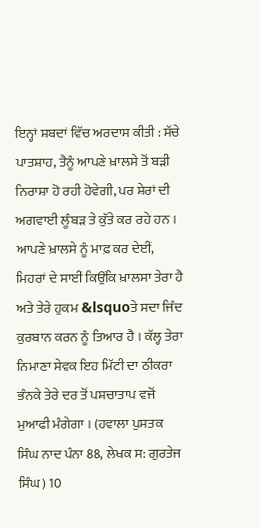ਇਨ੍ਹਾਂ ਸ਼ਬਦਾਂ ਵਿੱਚ ਅਰਦਾਸ ਕੀਤੀ : ਸੱਚੇ ਪਾਤਸ਼ਾਹ, ਤੈਨੂੰ ਆਪਣੇ ਖ਼ਾਲਸੇ ਤੋਂ ਬੜੀ ਨਿਰਾਸ਼ਾ ਹੋ ਰਹੀ ਹੋਵੇਗੀ, ਪਰ ਸ਼ੇਰਾਂ ਦੀ ਅਗਵਾਈ ਲੂੰਬੜ ਤੇ ਕੁੱਤੇ ਕਰ ਰਹੇ ਹਨ । ਆਪਣੇ ਖ਼ਾਲਸੇ ਨੂੰ ਮਾਫ਼ ਕਰ ਦੇਈਂ, ਮਿਹਰਾਂ ਦੇ ਸਾਈਂ ਕਿਉਂਕਿ ਖ਼ਾਲਸਾ ਤੇਰਾ ਹੈ ਅਤੇ ਤੇਰੇ ਹੁਕਮ &lsquoਤੇ ਸਦਾ ਜਿੰਦ ਕੁਰਬਾਨ ਕਰਨ ਨੂੰ ਤਿਆਰ ਹੈ । ਕੱਲ੍ਹ ਤੇਰਾ ਨਿਮਾਣਾ ਸੇਵਕ ਇਹ ਮਿੱਟੀ ਦਾ ਠੀਕਰਾ ਭੰਨਕੇ ਤੇਰੇ ਦਰ ਤੋਂ ਪਸ਼ਚਾਤਾਪ ਵਜੋਂ ਮੁਆਫੀ ਮੰਗੇਗਾ । (ਹਵਾਲਾ ਪੁਸਤਕ ਸਿੰਘ ਨਾਦ ਪੰਨਾ 88, ਲੇਖਕ ਸ: ਗੁਰਤੇਜ ਸਿੰਘ) 10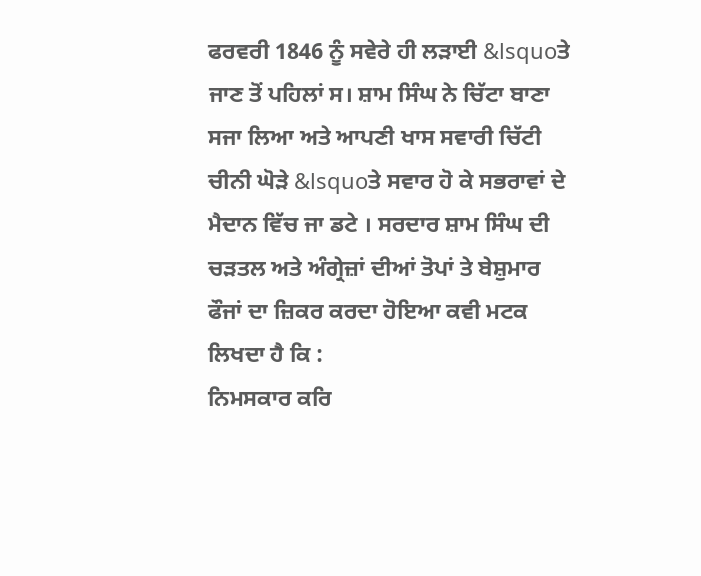ਫਰਵਰੀ 1846 ਨੂੰ ਸਵੇਰੇ ਹੀ ਲੜਾਈ &lsquoਤੇ ਜਾਣ ਤੋਂ ਪਹਿਲਾਂ ਸ। ਸ਼ਾਮ ਸਿੰਘ ਨੇ ਚਿੱਟਾ ਬਾਣਾ ਸਜਾ ਲਿਆ ਅਤੇ ਆਪਣੀ ਖਾਸ ਸਵਾਰੀ ਚਿੱਟੀ ਚੀਨੀ ਘੋੜੇ &lsquoਤੇ ਸਵਾਰ ਹੋ ਕੇ ਸਭਰਾਵਾਂ ਦੇ ਮੈਦਾਨ ਵਿੱਚ ਜਾ ਡਟੇ । ਸਰਦਾਰ ਸ਼ਾਮ ਸਿੰਘ ਦੀ ਚੜਤਲ ਅਤੇ ਅੰਗ੍ਰੇਜ਼ਾਂ ਦੀਆਂ ਤੋਪਾਂ ਤੇ ਬੇਸ਼ੁਮਾਰ ਫੌਜਾਂ ਦਾ ਜ਼ਿਕਰ ਕਰਦਾ ਹੋਇਆ ਕਵੀ ਮਟਕ ਲਿਖਦਾ ਹੈ ਕਿ :
ਨਿਮਸਕਾਰ ਕਰਿ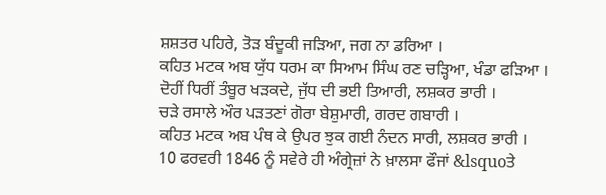ਸ਼ਸ਼ਤਰ ਪਹਿਰੇ, ਤੋੜ ਬੰਦੂਕੀ ਜੜਿਆ, ਜਗ ਨਾ ਡਰਿਆ ।
ਕਹਿਤ ਮਟਕ ਅਬ ਯੁੱਧ ਧਰਮ ਕਾ ਸਿਆਮ ਸਿੰਘ ਰਣ ਚੜ੍ਹਿਆ, ਖੰਡਾ ਫੜਿਆ ।
ਦੋਹੀਂ ਧਿਰੀਂ ਤੰਬੂਰ ਖੜਕਦੇ, ਜੁੱਧ ਦੀ ਭਈ ਤਿਆਰੀ, ਲਸ਼ਕਰ ਭਾਰੀ ।
ਚੜੇ ਰਸਾਲੇ ਔਰ ਪੜਤਣਾਂ ਗੋਰਾ ਬੇਸ਼ੁਮਾਰੀ, ਗਰਦ ਗਬਾਰੀ ।
ਕਹਿਤ ਮਟਕ ਅਬ ਪੰਥ ਕੇ ਉਪਰ ਝੁਕ ਗਈ ਨੰਦਨ ਸਾਰੀ, ਲਸ਼ਕਰ ਭਾਰੀ ।
10 ਫਰਵਰੀ 1846 ਨੂੰ ਸਵੇਰੇ ਹੀ ਅੰਗ੍ਰੇਜ਼ਾਂ ਨੇ ਖ਼ਾਲਸਾ ਫੌਜਾਂ &lsquoਤੇ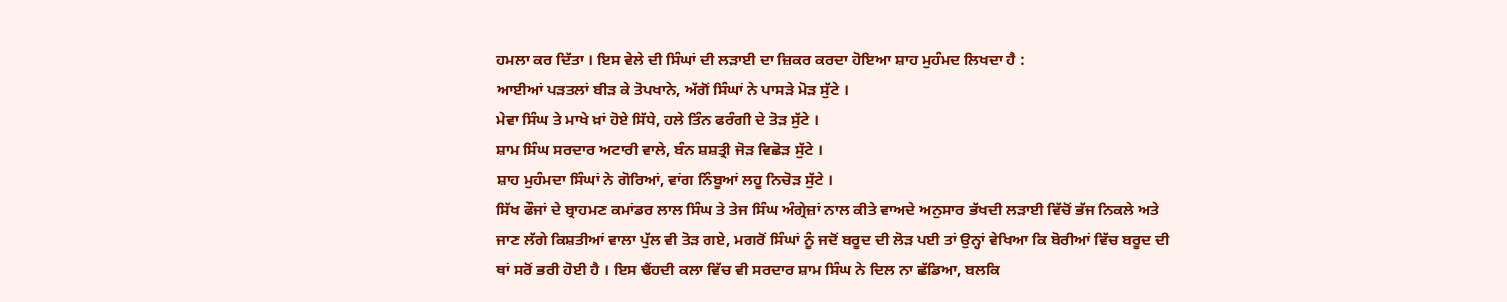ਹਮਲਾ ਕਰ ਦਿੱਤਾ । ਇਸ ਵੇਲੇ ਦੀ ਸਿੰਘਾਂ ਦੀ ਲੜਾਈ ਦਾ ਜ਼ਿਕਰ ਕਰਦਾ ਹੋਇਆ ਸ਼ਾਹ ਮੁਹੰਮਦ ਲਿਖਦਾ ਹੈ :
ਆਈਆਂ ਪੜਤਲਾਂ ਬੀੜ ਕੇ ਤੋਪਖਾਨੇ, ਅੱਗੋਂ ਸਿੰਘਾਂ ਨੇ ਪਾਸੜੇ ਮੋੜ ਸੁੱਟੇ ।
ਮੇਵਾ ਸਿੰਘ ਤੇ ਮਾਖੇ ਖ਼ਾਂ ਹੋਏ ਸਿੱਧੇ, ਹਲੇ ਤਿੰਨ ਫਰੰਗੀ ਦੇ ਤੋੜ ਸੁੱਟੇ ।
ਸ਼ਾਮ ਸਿੰਘ ਸਰਦਾਰ ਅਟਾਰੀ ਵਾਲੇ, ਬੰਨ ਸ਼ਸ਼ਤ੍ਰੀ ਜੋੜ ਵਿਛੋੜ ਸੁੱਟੇ ।
ਸ਼ਾਹ ਮੁਹੰਮਦਾ ਸਿੰਘਾਂ ਨੇ ਗੋਰਿਆਂ, ਵਾਂਗ ਨਿੰਬੂਆਂ ਲਹੂ ਨਿਚੋੜ ਸੁੱਟੇ ।
ਸਿੱਖ ਫੌਜਾਂ ਦੇ ਬ੍ਰਾਹਮਣ ਕਮਾਂਡਰ ਲਾਲ ਸਿੰਘ ਤੇ ਤੇਜ ਸਿੰਘ ਅੰਗ੍ਰੇਜ਼ਾਂ ਨਾਲ ਕੀਤੇ ਵਾਅਦੇ ਅਨੁਸਾਰ ਭੱਖਦੀ ਲੜਾਈ ਵਿੱਚੋਂ ਭੱਜ ਨਿਕਲੇ ਅਤੇ ਜਾਣ ਲੱਗੇ ਕਿਸ਼ਤੀਆਂ ਵਾਲਾ ਪੁੱਲ ਵੀ ਤੋੜ ਗਏ, ਮਗਰੋਂ ਸਿੰਘਾਂ ਨੂੰ ਜਦੋਂ ਬਰੂਦ ਦੀ ਲੋੜ ਪਈ ਤਾਂ ਉਨ੍ਹਾਂ ਵੇਖਿਆ ਕਿ ਬੋਰੀਆਂ ਵਿੱਚ ਬਰੂਦ ਦੀ ਥਾਂ ਸਰੋਂ ਭਰੀ ਹੋਈ ਹੈ । ਇਸ ਢੈਂਹਦੀ ਕਲਾ ਵਿੱਚ ਵੀ ਸਰਦਾਰ ਸ਼ਾਮ ਸਿੰਘ ਨੇ ਦਿਲ ਨਾ ਛੱਡਿਆ, ਬਲਕਿ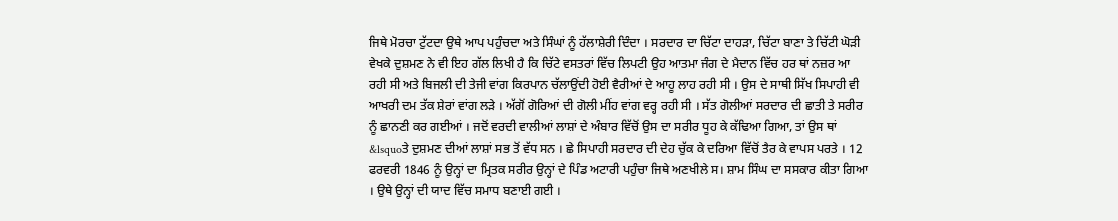ਜਿਥੇ ਮੋਰਚਾ ਟੁੱਟਦਾ ਉਥੇ ਆਪ ਪਹੁੰਚਦਾ ਅਤੇ ਸਿੰਘਾਂ ਨੂੰ ਹੱਲਾਸ਼ੇਰੀ ਦਿੰਦਾ । ਸਰਦਾਰ ਦਾ ਚਿੱਟਾ ਦਾਹੜਾ, ਚਿੱਟਾ ਬਾਣਾ ਤੇ ਚਿੱਟੀ ਘੋੜੀ ਵੇਖਕੇ ਦੁਸ਼ਮਣ ਨੇ ਵੀ ਇਹ ਗੱਲ ਲਿਖੀ ਹੈ ਕਿ ਚਿੱਟੇ ਵਸਤਰਾਂ ਵਿੱਚ ਲਿਪਟੀ ਉਹ ਆਤਮਾ ਜੰਗ ਦੇ ਮੈਦਾਨ ਵਿੱਚ ਹਰ ਥਾਂ ਨਜ਼ਰ ਆ ਰਹੀ ਸੀ ਅਤੇ ਬਿਜਲੀ ਦੀ ਤੇਜੀ ਵਾਂਗ ਕਿਰਪਾਨ ਚੱਲਾਉਂਦੀ ਹੋਈ ਵੈਰੀਆਂ ਦੇ ਆਹੂ ਲਾਹ ਰਹੀ ਸੀ । ਉਸ ਦੇ ਸਾਥੀ ਸਿੱਖ ਸਿਪਾਹੀ ਵੀ ਆਖਰੀ ਦਮ ਤੱਕ ਸ਼ੇਰਾਂ ਵਾਂਗ ਲੜੇ । ਅੱਗੋਂ ਗੋਰਿਆਂ ਦੀ ਗੋਲੀ ਮੀਂਹ ਵਾਂਗ ਵਰ੍ਹ ਰਹੀ ਸੀ । ਸੱਤ ਗੋਲੀਆਂ ਸਰਦਾਰ ਦੀ ਛਾਤੀ ਤੇ ਸਰੀਰ ਨੂੰ ਛਾਨਣੀ ਕਰ ਗਈਆਂ । ਜਦੋਂ ਵਰਦੀ ਵਾਲੀਆਂ ਲਾਸ਼ਾਂ ਦੇ ਅੰਬਾਰ ਵਿੱਚੋਂ ਉਸ ਦਾ ਸਰੀਰ ਧੂਹ ਕੇ ਕੱਢਿਆ ਗਿਆ, ਤਾਂ ਉਸ ਥਾਂ &lsquoਤੇ ਦੁਸ਼ਮਣ ਦੀਆਂ ਲਾਸ਼ਾਂ ਸਭ ਤੋਂ ਵੱਧ ਸਨ । ਛੇ ਸਿਪਾਹੀ ਸਰਦਾਰ ਦੀ ਦੇਹ ਚੁੱਕ ਕੇ ਦਰਿਆ ਵਿੱਚੋਂ ਤੈਰ ਕੇ ਵਾਪਸ ਪਰਤੇ । 12 ਫਰਵਰੀ 1846 ਨੂੰ ਉਨ੍ਹਾਂ ਦਾ ਮ੍ਰਿਤਕ ਸਰੀਰ ਉਨ੍ਹਾਂ ਦੇ ਪਿੰਡ ਅਟਾਰੀ ਪਹੁੰਚਾ ਜਿਥੇ ਅਣਖੀਲੇ ਸ। ਸ਼ਾਮ ਸਿੰਘ ਦਾ ਸਸਕਾਰ ਕੀਤਾ ਗਿਆ । ਉਥੇ ਉਨ੍ਹਾਂ ਦੀ ਯਾਦ ਵਿੱਚ ਸਮਾਧ ਬਣਾਈ ਗਈ ।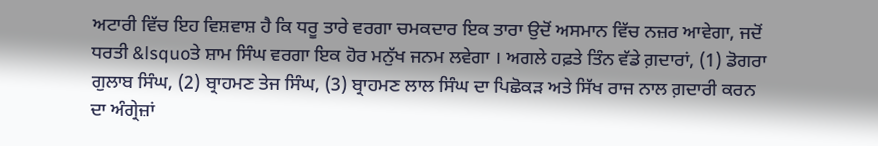ਅਟਾਰੀ ਵਿੱਚ ਇਹ ਵਿਸ਼ਵਾਸ਼ ਹੈ ਕਿ ਧਰੂ ਤਾਰੇ ਵਰਗਾ ਚਮਕਦਾਰ ਇਕ ਤਾਰਾ ਉਦੋਂ ਅਸਮਾਨ ਵਿੱਚ ਨਜ਼ਰ ਆਵੇਗਾ, ਜਦੋਂ ਧਰਤੀ &lsquoਤੇ ਸ਼ਾਮ ਸਿੰਘ ਵਰਗਾ ਇਕ ਹੋਰ ਮਨੁੱਖ ਜਨਮ ਲਵੇਗਾ । ਅਗਲੇ ਹਫ਼ਤੇ ਤਿੰਨ ਵੱਡੇ ਗ਼ਦਾਰਾਂ, (1) ਡੋਗਰਾ ਗੁਲਾਬ ਸਿੰਘ, (2) ਬ੍ਰਾਹਮਣ ਤੇਜ ਸਿੰਘ, (3) ਬ੍ਰਾਹਮਣ ਲਾਲ ਸਿੰਘ ਦਾ ਪਿਛੋਕੜ ਅਤੇ ਸਿੱਖ ਰਾਜ ਨਾਲ ਗ਼ਦਾਰੀ ਕਰਨ ਦਾ ਅੰਗ੍ਰੇਜ਼ਾਂ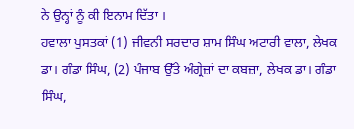ਨੇ ਉਨ੍ਹਾਂ ਨੂੰ ਕੀ ਇਨਾਮ ਦਿੱਤਾ ।
ਹਵਾਲਾ ਪੁਸਤਕਾਂ (1) ਜੀਵਨੀ ਸਰਦਾਰ ਸ਼ਾਮ ਸਿੰਘ ਅਟਾਰੀ ਵਾਲਾ, ਲੇਖਕ ਡਾ। ਗੰਡਾ ਸਿੰਘ, (2) ਪੰਜਾਬ ਉੱਤੇ ਅੰਗ੍ਰੇਜ਼ਾਂ ਦਾ ਕਬਜ਼ਾ, ਲੇਖਕ ਡਾ। ਗੰਡਾ ਸਿੰਘ,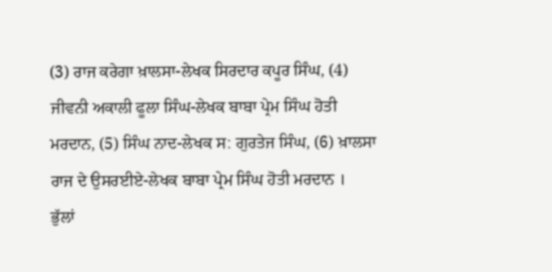(3) ਰਾਜ ਕਰੇਗਾ ਖ਼ਾਲਸਾ-ਲੇਖਕ ਸਿਰਦਾਰ ਕਪੂਰ ਸਿੰਘ, (4) ਜੀਵਨੀ ਅਕਾਲੀ ਫੂਲਾ ਸਿੰਘ-ਲੇਖਕ ਬਾਬਾ ਪ੍ਰੇਮ ਸਿੰਘ ਹੋਤੀ ਮਰਦਾਨ, (5) ਸਿੰਘ ਨਾਦ-ਲੇਖਕ ਸ: ਗੁਰਤੇਜ ਸਿੰਘ, (6) ਖ਼ਾਲਸਾ ਰਾਜ ਦੇ ਉਸਰਈਏ-ਲੇਖਕ ਬਾਬਾ ਪ੍ਰੇਮ ਸਿੰਘ ਹੋਤੀ ਮਰਦਾਨ ।
ਭੁੱਲਾਂ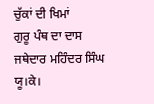ਚੁੱਕਾਂ ਦੀ ਖਿਮਾਂ
ਗੁਰੂ ਪੰਥ ਦਾ ਦਾਸ
ਜਥੇਦਾਰ ਮਹਿੰਦਰ ਸਿੰਘ
ਯੂ।ਕੇ।